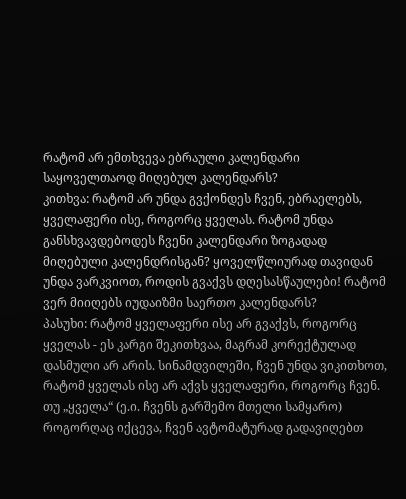რატომ არ ემთხვევა ებრაული კალენდარი საყოველთაოდ მიღებულ კალენდარს?
კითხვა: რატომ არ უნდა გვქონდეს ჩვენ, ებრაელებს, ყველაფერი ისე, როგორც ყველას. რატომ უნდა განსხვავდებოდეს ჩვენი კალენდარი ზოგადად მიღებული კალენდრისგან? ყოველწლიურად თავიდან უნდა ვარკვიოთ, როდის გვაქვს დღესასწაულები! რატომ ვერ მიიღებს იუდაიზმი საერთო კალენდარს?
პასუხი: რატომ ყველაფერი ისე არ გვაქვს, როგორც ყველას - ეს კარგი შეკითხვაა, მაგრამ კორექტულად დასმული არ არის. სინამდვილეში, ჩვენ უნდა ვიკითხოთ, რატომ ყველას ისე არ აქვს ყველაფერი, როგორც ჩვენ.
თუ „ყველა“ (ე.ი. ჩვენს გარშემო მთელი სამყარო) როგორღაც იქცევა, ჩვენ ავტომატურად გადავიღებთ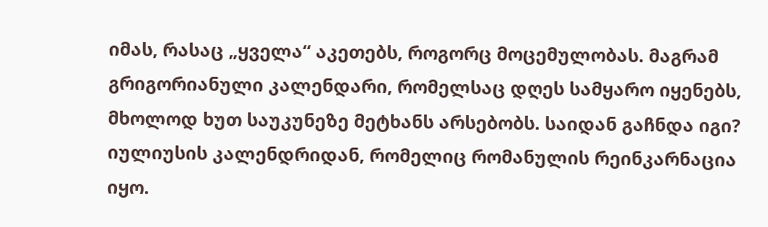იმას, რასაც „ყველა“ აკეთებს, როგორც მოცემულობას. მაგრამ გრიგორიანული კალენდარი, რომელსაც დღეს სამყარო იყენებს, მხოლოდ ხუთ საუკუნეზე მეტხანს არსებობს. საიდან გაჩნდა იგი? იულიუსის კალენდრიდან, რომელიც რომანულის რეინკარნაცია იყო.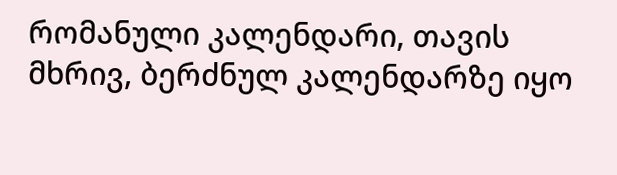რომანული კალენდარი, თავის მხრივ, ბერძნულ კალენდარზე იყო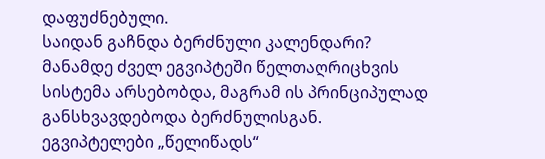დაფუძნებული.
საიდან გაჩნდა ბერძნული კალენდარი? მანამდე ძველ ეგვიპტეში წელთაღრიცხვის სისტემა არსებობდა, მაგრამ ის პრინციპულად განსხვავდებოდა ბერძნულისგან. ეგვიპტელები „წელიწადს“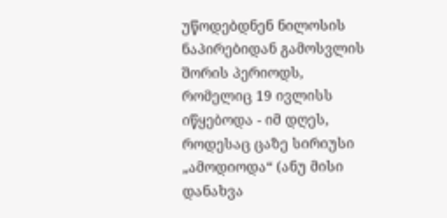უწოდებდნენ ნილოსის ნაპირებიდან გამოსვლის შორის პერიოდს, რომელიც 19 ივლისს იწყებოდა - იმ დღეს, როდესაც ცაზე სირიუსი „ამოდიოდა“ (ანუ მისი დანახვა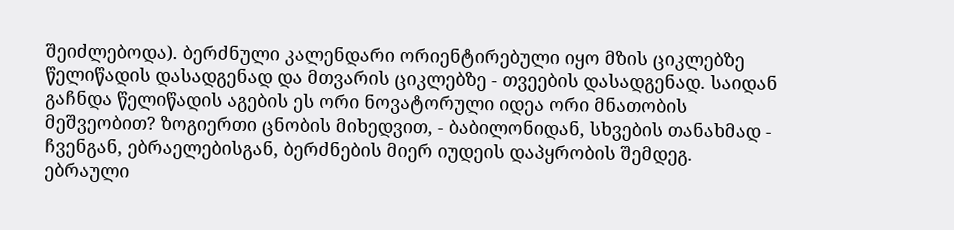შეიძლებოდა). ბერძნული კალენდარი ორიენტირებული იყო მზის ციკლებზე წელიწადის დასადგენად და მთვარის ციკლებზე - თვეების დასადგენად. საიდან გაჩნდა წელიწადის აგების ეს ორი ნოვატორული იდეა ორი მნათობის მეშვეობით? ზოგიერთი ცნობის მიხედვით, - ბაბილონიდან, სხვების თანახმად - ჩვენგან, ებრაელებისგან, ბერძნების მიერ იუდეის დაპყრობის შემდეგ.
ებრაული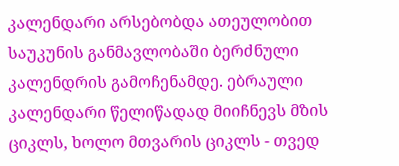კალენდარი არსებობდა ათეულობით საუკუნის განმავლობაში ბერძნული კალენდრის გამოჩენამდე. ებრაული კალენდარი წელიწადად მიიჩნევს მზის ციკლს, ხოლო მთვარის ციკლს - თვედ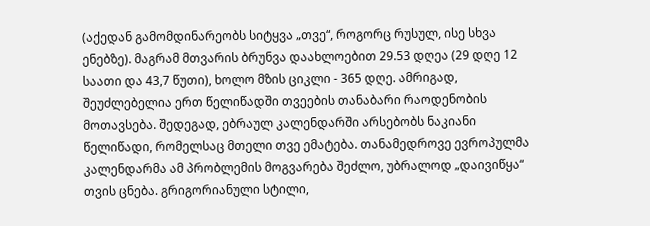(აქედან გამომდინარეობს სიტყვა „თვე“, როგორც რუსულ, ისე სხვა ენებზე). მაგრამ მთვარის ბრუნვა დაახლოებით 29.53 დღეა (29 დღე 12 საათი და 43,7 წუთი), ხოლო მზის ციკლი - 365 დღე. ამრიგად, შეუძლებელია ერთ წელიწადში თვეების თანაბარი რაოდენობის მოთავსება. შედეგად, ებრაულ კალენდარში არსებობს ნაკიანი წელიწადი, რომელსაც მთელი თვე ემატება. თანამედროვე ევროპულმა კალენდარმა ამ პრობლემის მოგვარება შეძლო, უბრალოდ „დაივიწყა“ თვის ცნება. გრიგორიანული სტილი,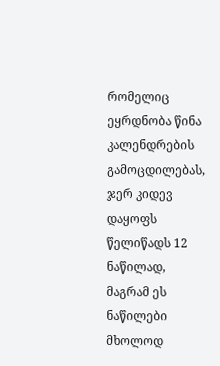რომელიც ეყრდნობა წინა კალენდრების გამოცდილებას, ჯერ კიდევ დაყოფს წელიწადს 12 ნაწილად, მაგრამ ეს ნაწილები მხოლოდ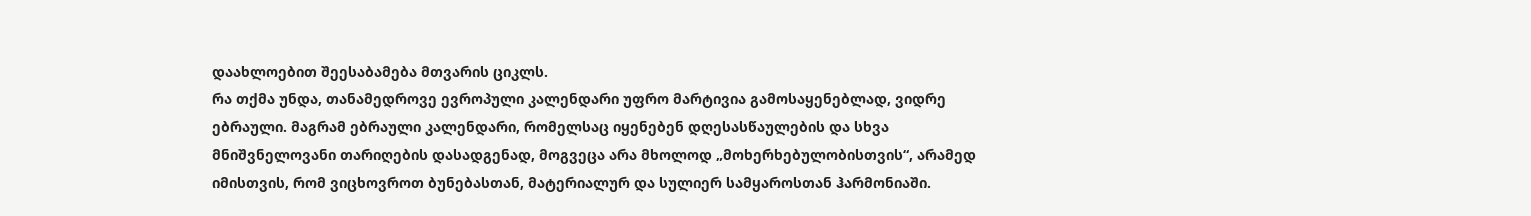დაახლოებით შეესაბამება მთვარის ციკლს.
რა თქმა უნდა, თანამედროვე ევროპული კალენდარი უფრო მარტივია გამოსაყენებლად, ვიდრე ებრაული. მაგრამ ებრაული კალენდარი, რომელსაც იყენებენ დღესასწაულების და სხვა მნიშვნელოვანი თარიღების დასადგენად, მოგვეცა არა მხოლოდ „მოხერხებულობისთვის“, არამედ იმისთვის, რომ ვიცხოვროთ ბუნებასთან, მატერიალურ და სულიერ სამყაროსთან ჰარმონიაში.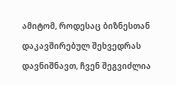ამიტომ, როდესაც ბიზნესთან დაკავშირებულ შეხვედრას დავნიშნავთ, ჩვენ შეგვიძლია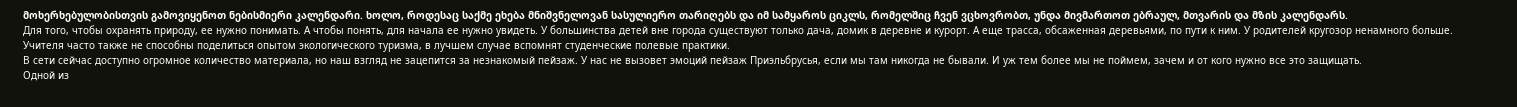მოხერხებულობისთვის გამოვიყენოთ ნებისმიერი კალენდარი. ხოლო, როდესაც საქმე ეხება მნიშვნელოვან სასულიერო თარიღებს და იმ სამყაროს ციკლს, რომელშიც ჩვენ ვცხოვრობთ, უნდა მივმართოთ ებრაულ, მთვარის და მზის კალენდარს.
Для того, чтобы охранять природу, ее нужно понимать. А чтобы понять, для начала ее нужно увидеть. У большинства детей вне города существуют только дача, домик в деревне и курорт. А еще трасса, обсаженная деревьями, по пути к ним. У родителей кругозор ненамного больше. Учителя часто также не способны поделиться опытом экологического туризма, в лучшем случае вспомнят студенческие полевые практики.
В сети сейчас доступно огромное количество материала, но наш взгляд не зацепится за незнакомый пейзаж. У нас не вызовет эмоций пейзаж Приэльбрусья, если мы там никогда не бывали. И уж тем более мы не поймем, зачем и от кого нужно все это защищать.
Одной из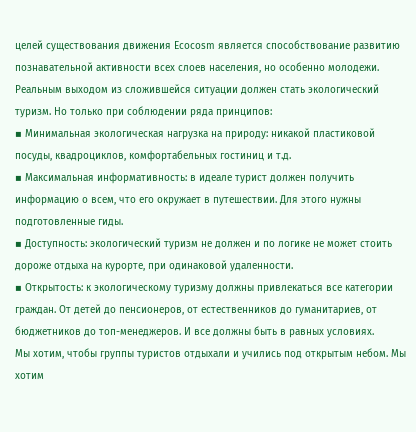целей существования движения Ecocosm является способствование развитию познавательной активности всех слоев населения, но особенно молодежи.
Реальным выходом из сложившейся ситуации должен стать экологический туризм. Но только при соблюдении ряда принципов:
▪ Минимальная экологическая нагрузка на природу: никакой пластиковой посуды, квадроциклов, комфортабельных гостиниц и т.д.
▪ Максимальная информативность: в идеале турист должен получить информацию о всем, что его окружает в путешествии. Для этого нужны подготовленные гиды.
▪ Доступность: экологический туризм не должен и по логике не может стоить дороже отдыха на курорте, при одинаковой удаленности.
▪ Открытость: к экологическому туризму должны привлекаться все категории граждан. От детей до пенсионеров, от естественников до гуманитариев, от бюджетников до топ-менеджеров. И все должны быть в равных условиях.
Мы хотим, чтобы группы туристов отдыхали и учились под открытым небом. Мы хотим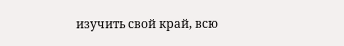изучить свой край, всю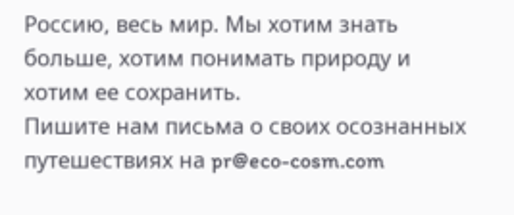Россию, весь мир. Мы хотим знать больше, хотим понимать природу и хотим ее сохранить.
Пишите нам письма о своих осознанных путешествиях на pr@eco-cosm.com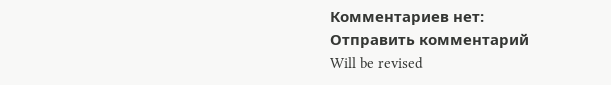Комментариев нет:
Отправить комментарий
Will be revised